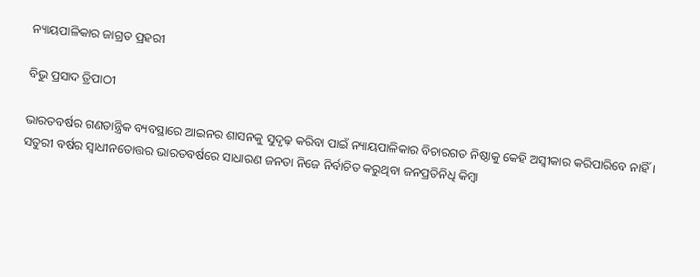ନ୍ୟାୟପାଳିକାର ଜାଗ୍ରତ ପ୍ରହରୀ

ବିଭୁ ପ୍ରସାଦ ତ୍ରିପାଠୀ

ଭାରତବର୍ଷର ଗଣତାନ୍ତ୍ରିକ ବ୍ୟବସ୍ଥାରେ ଆଇନର ଶାସନକୁ ସୁଦୃଢ଼ କରିବା ପାଇଁ ନ୍ୟାୟପାଳିକାର ବିଚାରଗତ ନିଷ୍ଠାକୁ କେହି ଅସ୍ବୀକାର କରିପାରିବେ ନାହିଁ। ସତୁରୀ ବର୍ଷର ସ୍ବାଧୀନତୋତ୍ତର ଭାରତବର୍ଷରେ ସାଧାରଣ ଜନତା ନିଜେ ନିର୍ବାଚିତ କରୁଥିବା ଜନପ୍ରତିନିଧି କିମ୍ବା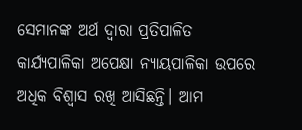ସେମାନଙ୍କ ଅର୍ଥ ଦ୍ବାରା ପ୍ରତିପାଳିତ କାର୍ଯ୍ୟପାଳିକା ଅପେକ୍ଷା ନ୍ୟାୟପାଳିକା ଉପରେ ଅଧିକ ବିଶ୍ବାସ ରଖି ଆସିଛନ୍ତି। ଆମ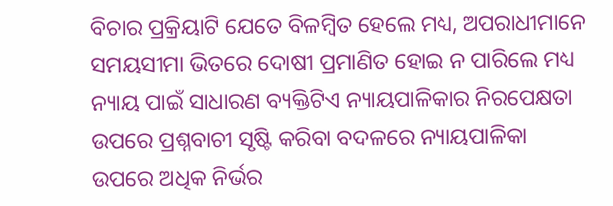ବିଚାର ପ୍ରକ୍ରିୟାଟି ଯେତେ ବିଳମ୍ବିତ ହେଲେ ମଧ୍ୟ, ଅପରାଧୀମାନେ ସମୟସୀମା ଭିତରେ ଦୋଷୀ ପ୍ରମାଣିତ ହୋଇ ନ ପାରିଲେ ମଧ୍ୟ ନ୍ୟାୟ ପାଇଁ ସାଧାରଣ ବ୍ୟକ୍ତିଟିଏ ନ୍ୟାୟପାଳିକାର ନିରପେକ୍ଷତା ଉପରେ ପ୍ରଶ୍ନବାଚୀ ସୃଷ୍ଟି କରିବା ବଦଳରେ ନ୍ୟାୟପାଳିକା ଉପରେ ଅଧିକ ନିର୍ଭର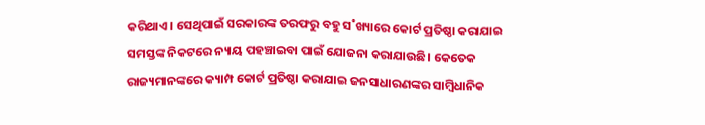କରିଥାଏ। ସେଥିପାଇଁ ସରକାରଙ୍କ ତରଫରୁ ବହୁ ସ˚ଖ୍ୟାରେ କୋର୍ଟ ପ୍ରତିଷ୍ଠା କରାଯାଇ ସମସ୍ତଙ୍କ ନିକଟରେ ନ୍ୟାୟ ପହଞ୍ଚାଇବା ପାଇଁ ଯୋଜନା କରାଯାଉଛି। କେତେକ ରାଜ୍ୟମାନଙ୍କରେ କ୍ୟାମ୍ପ କୋର୍ଟ ପ୍ରତିଷ୍ଠା କରାଯାଇ ଜନସାଧାରଣଙ୍କର ସାମ୍ବିଧାନିକ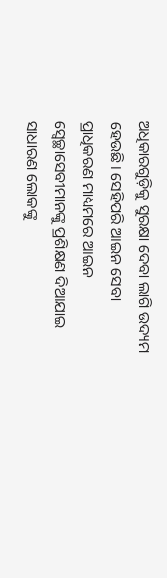ଅଧିକାରଗୁଡ଼ିକୁ ସୁରକ୍ଷା ଦେବା ଲାଗି ଉଦ୍ୟମ ହେଉଛି। ସେହିପରି ଆଇନ ସେବା ପ୍ରାଧିକରଣ ମାଧ୍ୟମରେ ଆଇନ ସ୍ବେଚ୍ଛାସେବୀମାନଙ୍କୁ ପ୍ରଶିକ୍ଷଣ ଦିଆଯାଇ ସାଧାରଣ ଲୋକଙ୍କୁ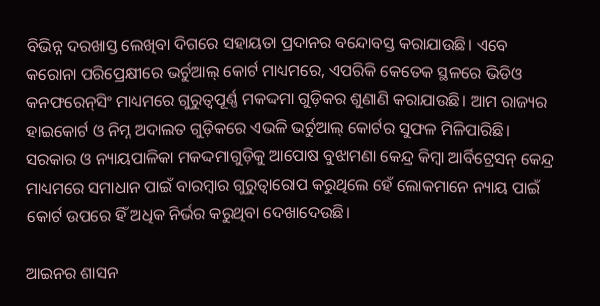ବିଭିନ୍ନ ଦରଖାସ୍ତ ଲେଖିବା ଦିଗରେ ସହାୟତା ପ୍ରଦାନର ବନ୍ଦୋବସ୍ତ କରାଯାଉଛି। ଏବେ କରୋନା ପରିପ୍ରେକ୍ଷୀରେ ଭର୍ଚୁଆଲ୍ କୋର୍ଟ ମାଧ୍ୟମରେ, ଏପରିକି କେତେକ ସ୍ଥଳରେ ଭିଡିଓ କନଫରେନ୍‍ସିଂ ମାଧ୍ୟମରେ ଗୁରୁତ୍ବପୂର୍ଣ୍ଣ ମକଦ୍ଦମା ଗୁଡ଼ିକର ଶୁଣାଣି କରାଯାଉଛି। ଆମ ରାଜ୍ୟର ହାଇକୋର୍ଟ ଓ ନିମ୍ନ ଅଦାଲତ ଗୁଡ଼ିକରେ ଏଭଳି ଭର୍ଚୁଆଲ୍ କୋର୍ଟର ସୁଫଳ ମିଳିପାରିଛି। ସରକାର ଓ ନ୍ୟାୟପାଳିକା ମକଦ୍ଦମାଗୁଡ଼ିକୁ ଆପୋଷ ବୁଝାମଣା କେନ୍ଦ୍ର କିମ୍ବା ଆର୍ବିଟ୍ରେସନ୍ କେନ୍ଦ୍ର ମାଧ୍ୟମରେ ସମାଧାନ ପାଇଁ ବାରମ୍ବାର ଗୁରୁତ୍ବାରୋପ କରୁଥିଲେ ହେଁ ଲୋକମାନେ ନ୍ୟାୟ ପାଇଁ କୋର୍ଟ ଉପରେ ହିଁ ଅଧିକ ନିର୍ଭର କରୁଥିବା ଦେଖାଦେଉଛି।

ଆଇନର ଶାସନ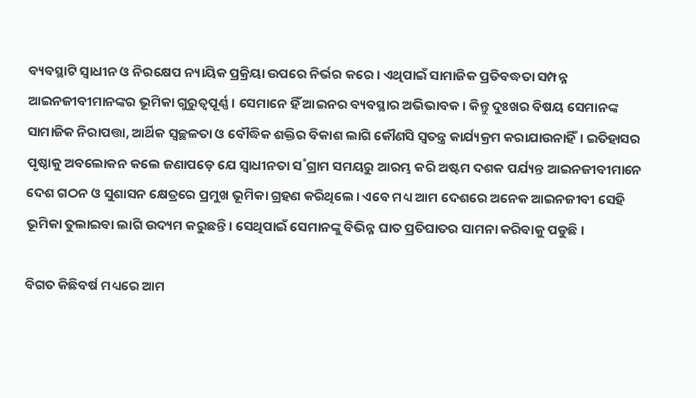ବ୍ୟବସ୍ଥାଟି ସ୍ବାଧୀନ ଓ ନିରକ୍ଷେପ ନ୍ୟାୟିକ ପ୍ରକ୍ରିୟା ଉପରେ ନିର୍ଭର କରେ। ଏଥିପାଇଁ ସାମାଜିକ ପ୍ରତିବଦ୍ଧତା ସମ୍ପନ୍ନ ଆଇନଜୀବୀମାନଙ୍କର ଭୂମିକା ଗୁରୁତ୍ବପୂର୍ଣ୍ଣ। ସେମାନେ ହିଁ ଆଇନର ବ୍ୟବସ୍ଥାର ଅଭିଭାବକ। କିନ୍ତୁ ଦୁଃଖର ବିଷୟ ସେମାନଙ୍କ ସାମାଜିକ ନିରାପତ୍ତା, ଆର୍ଥିକ ସ୍ବଚ୍ଛଳତା ଓ ବୌଦ୍ଧିକ ଶକ୍ତିର ବିକାଶ ଲାଗି କୌଣସି ସ୍ବତନ୍ତ୍ର କାର୍ଯ୍ୟକ୍ରମ କରାଯାଉନାହିଁ। ଇତିହାସର ପୃଷ୍ଠାକୁ ଅବଲୋକନ କଲେ ଜଣାପଡ଼େ ଯେ ସ୍ବାଧୀନତା ସ˚ଗ୍ରାମ ସମୟରୁ ଆରମ୍ଭ କରି ଅଷ୍ଟମ ଦଶକ ପର୍ଯ୍ୟନ୍ତ ଆଇନଜୀବୀମାନେ ଦେଶ ଗଠନ ଓ ସୁଶାସନ କ୍ଷେତ୍ରରେ ପ୍ରମୁଖ ଭୂମିକା ଗ୍ରହଣ କରିଥିଲେ। ଏବେ ମଧ୍ୟ ଆମ ଦେଶରେ ଅନେକ ଆଇନଜୀବୀ ସେହି ଭୂମିକା ତୁଲାଇବା ଲାଗି ଉଦ୍ୟମ କରୁଛନ୍ତି। ସେଥିପାଇଁ ସେମାନଙ୍କୁ ବିଭିନ୍ନ ଘାତ ପ୍ରତିଘାତର ସାମନା କରିବାକୁ ପଡୁଛି।

ବିଗତ କିଛିବର୍ଷ ମଧ୍ୟରେ ଆମ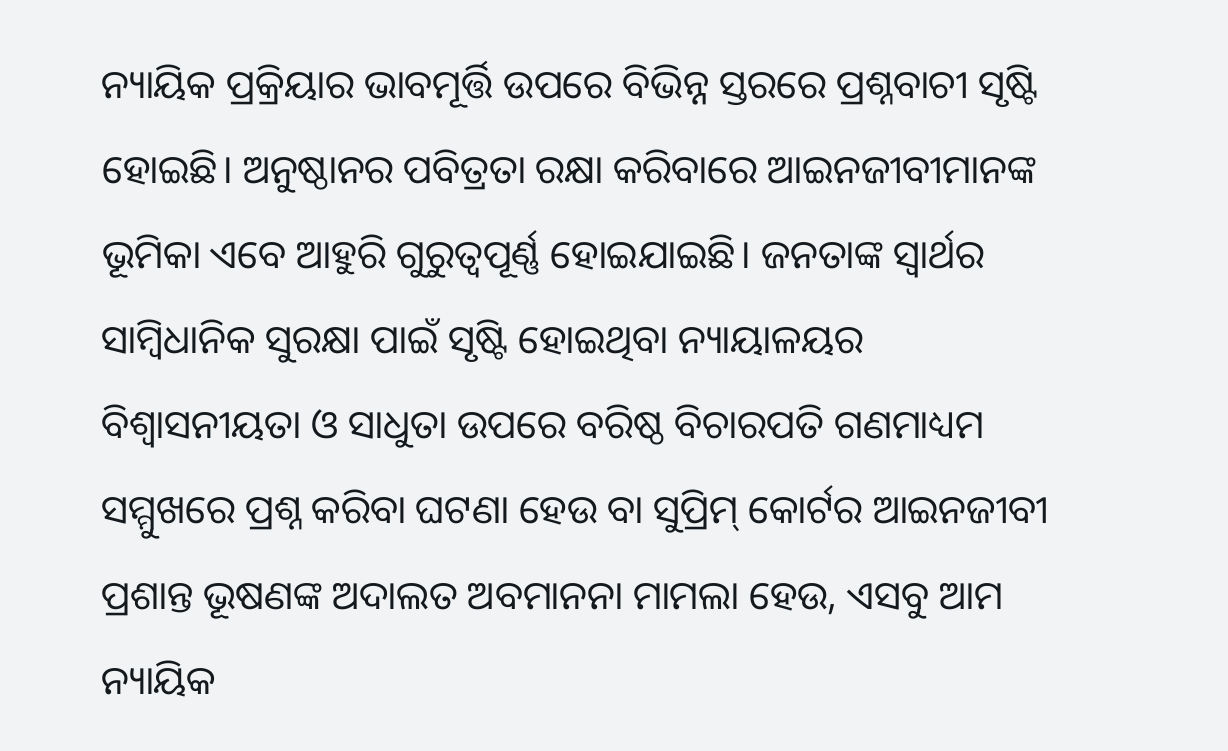ନ୍ୟାୟିକ ପ୍ରକ୍ରିୟାର ଭାବମୂର୍ତ୍ତି ଉପରେ ବିଭିନ୍ନ ସ୍ତରରେ ପ୍ରଶ୍ନବାଚୀ ସୃଷ୍ଟି ହୋଇଛି। ଅନୁଷ୍ଠାନର ପବିତ୍ରତା ରକ୍ଷା କରିବାରେ ଆଇନଜୀବୀମାନଙ୍କ ଭୂମିକା ଏବେ ଆହୁରି ଗୁରୁତ୍ବପୂର୍ଣ୍ଣ ହୋଇଯାଇଛି। ଜନତାଙ୍କ ସ୍ବାର୍ଥର ସାମ୍ବିଧାନିକ ସୁରକ୍ଷା ପାଇଁ ସୃଷ୍ଟି ହୋଇଥିବା ନ୍ୟାୟାଳୟର ବିଶ୍ବାସନୀୟତା ଓ ସାଧୁତା ଉପରେ ବରିଷ୍ଠ ବିଚାରପତି ଗଣମାଧ୍ୟମ ସମ୍ମୁଖରେ ପ୍ରଶ୍ନ କରିବା ଘଟଣା ହେଉ ବା ସୁପ୍ରିମ୍‌ କୋର୍ଟର ଆଇନଜୀବୀ ପ୍ରଶାନ୍ତ ଭୂଷଣଙ୍କ ଅଦାଲତ ଅବମାନନା ମାମଲା ହେଉ, ଏସବୁ ଆମ ନ୍ୟାୟିକ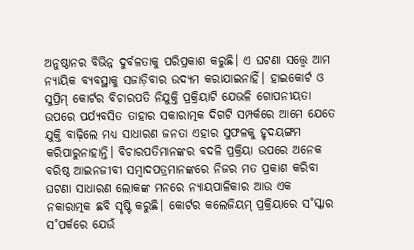ଅନୁଷ୍ଠାନର ବିଭିନ୍ନ ଦୁର୍ବଳତାକୁ ପରିପ୍ରକାଶ କରୁଛି। ଏ ଘଟଣା ସତ୍ତ୍ବେ ଆମ ନ୍ୟାୟିକ ବ୍ୟବସ୍ଥାକୁ ସଜାଡ଼ିବାର ଉଦ୍ୟମ କରାଯାଇନାହିଁ। ହାଇକୋର୍ଟ ଓ ସୁପ୍ରିମ୍ କୋର୍ଟର ବିଚାରପତି ନିଯୁକ୍ତି ପ୍ରକ୍ରିୟାଟି ଯେଭଳି ଗୋପନୀୟତା ଉପରେ ପର୍ଯ୍ୟବସିତ ତାହାର ସକାରାତ୍ମକ ଦିଗଟି ସମ୍ପର୍କରେ ଆମେ ଯେତେ ଯୁକ୍ତି ବାଢ଼ିଲେ ମଧ୍ୟ ସାଧାରଣ ଜନତା ଏହାର ସୁଫଳକୁ ହୃଦୟଙ୍ଗମ କରିପାରୁନାହାନ୍ତି। ବିଚାରପତିମାନଙ୍କର ବଦଳି ପ୍ରକ୍ରିୟା ଉପରେ ଅନେକ ବରିଷ୍ଠ ଆଇନଜୀବୀ ସମ୍ବାଦପତ୍ରମାନଙ୍କରେ ନିଜର ମତ ପ୍ରକାଶ କରିବା ଘଟଣା ସାଧାରଣ ଲୋକଙ୍କ ମନରେ ନ୍ୟାୟପାଳିକାର ଆଉ ଏକ ନକାରାତ୍ମକ ଛବି ସୃଷ୍ଟି କରୁଛି। କୋର୍ଟର କଲେଜିୟମ୍ ପ୍ରକ୍ରିୟାରେ ସ˚ସ୍କାର ସ˚ପର୍କରେ ଯେଉଁ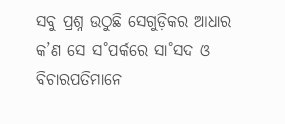ସବୁ ପ୍ରଶ୍ନ ଉଠୁଛି ସେଗୁଡ଼ିକର ଆଧାର କ’ଣ ସେ ସ˚ପର୍କରେ ସା˚ସଦ ଓ ବିଚାରପତିମାନେ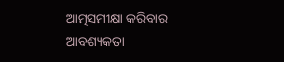ଆତ୍ମସମୀକ୍ଷା କରିବାର ଆବଶ୍ୟକତା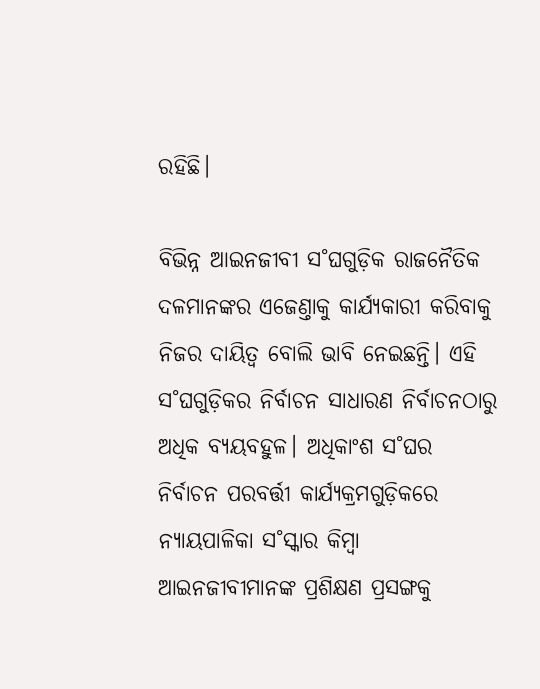ରହିଛି।

ବିଭିନ୍ନ ଆଇନଜୀବୀ ସ˚ଘଗୁଡ଼ିକ ରାଜନୈତିକ ଦଳମାନଙ୍କର ଏଜେଣ୍ତାକୁ କାର୍ଯ୍ୟକାରୀ କରିବାକୁ ନିଜର ଦାୟିତ୍ବ ବୋଲି ଭାବି ନେଇଛନ୍ତି। ଏହି ସ˚ଘଗୁଡ଼ିକର ନିର୍ବାଚନ ସାଧାରଣ ନିର୍ବାଚନଠାରୁ ଅଧିକ ବ୍ୟୟବହୁଳ। ଅଧିକାଂଶ ସ˚ଘର ନିର୍ବାଚନ ପରବର୍ତ୍ତୀ କାର୍ଯ୍ୟକ୍ରମଗୁଡ଼ିକରେ ନ୍ୟାୟପାଳିକା ସ˚ସ୍କାର କିମ୍ବା ଆଇନଜୀବୀମାନଙ୍କ ପ୍ରଶିକ୍ଷଣ ପ୍ରସଙ୍ଗକୁ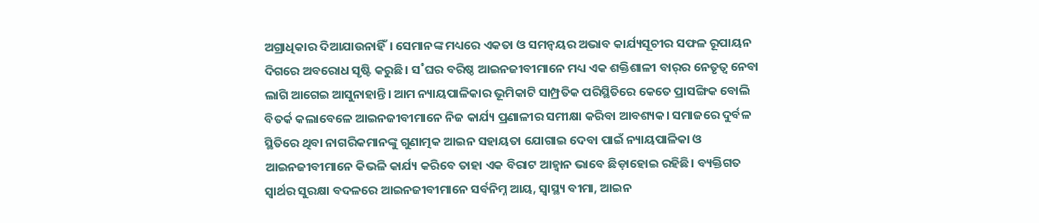ଅଗ୍ରାଧିକାର ଦିଆଯାଉନାହିଁ। ସେମାନଙ୍କ ମଧ୍ୟରେ ଏକତା ଓ ସମନ୍ବୟର ଅଭାବ କାର୍ଯ୍ୟସୂଚୀର ସଫଳ ରୂପାୟନ ଦିଗରେ ଅବରୋଧ ସୃଷ୍ଟି କରୁଛି। ସ˚ଘର ବରିଷ୍ଠ ଆଇନଜୀବୀମାନେ ମଧ୍ୟ ଏକ ଶକ୍ତିଶାଳୀ ବାର୍‍ର ନେତୃତ୍ବ ନେବା ଲାଗି ଆଗେଇ ଆସୁନାହାନ୍ତି। ଆମ ନ୍ୟାୟପାଳିକାର ଭୂମିକାଟି ସାମ୍ପ୍ରତିକ ପରିସ୍ଥିତିରେ କେତେ ପ୍ରାସଙ୍ଗିକ ବୋଲି ବିତର୍କ କଲାବେଳେ ଆଇନଜୀବୀମାନେ ନିଜ କାର୍ଯ୍ୟ ପ୍ରଣାଳୀର ସମୀକ୍ଷା କରିବା ଆବଶ୍ୟକ। ସମାଜରେ ଦୁର୍ବଳ ସ୍ଥିତିରେ ଥିବା ନାଗରିକମାନଙ୍କୁ ଗୁଣାତ୍ମକ ଆଇନ ସହାୟତା ଯୋଗାଇ ଦେବା ପାଇଁ ନ୍ୟାୟପାଳିକା ଓ ଆଇନଜୀବୀମାନେ କିଭଳି କାର୍ଯ୍ୟ କରିବେ ତାହା ଏକ ବିରାଟ ଆହ୍ବାନ ଭାବେ ଛିଡ଼ାହୋଇ ରହିଛି। ବ୍ୟକ୍ତିଗତ ସ୍ବାର୍ଥର ସୁରକ୍ଷା ବଦଳରେ ଆଇନଜୀବୀମାନେ ସର୍ବନିମ୍ନ ଆୟ, ସ୍ବାସ୍ଥ୍ୟ ବୀମା, ଆଇନ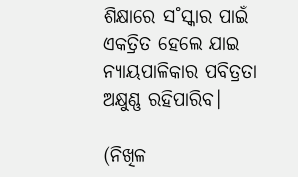ଶିକ୍ଷାରେ ସ˚ସ୍କାର ପାଇଁ ଏକତ୍ରିତ ହେଲେ ଯାଇ ନ୍ୟାୟପାଳିକାର ପବିତ୍ରତା ଅକ୍ଷୁଣ୍ଣ ରହିପାରିବ।

(ନିଖିଳ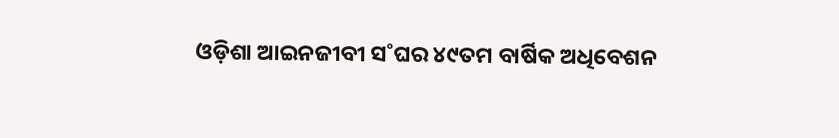ଓଡ଼ିଶା ଆଇନଜୀବୀ ସ˚ଘର ୪୯ତମ ବାର୍ଷିକ ଅଧିବେଶନ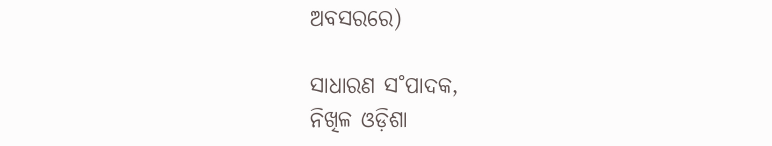ଅବସରରେ)

ସାଧାରଣ ସ˚ପାଦକ,
ନିଖିଳ ଓଡ଼ିଶା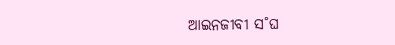ଆଇନଜୀବୀ ସ˚ଘ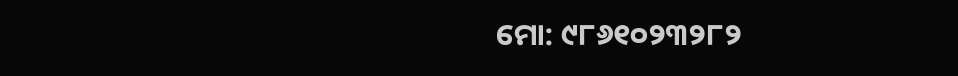ମୋ: ୯୮୬୧୦୨୩୨୮୨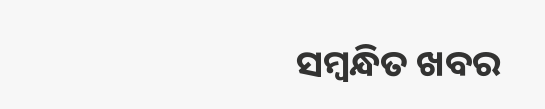ସମ୍ବନ୍ଧିତ ଖବର